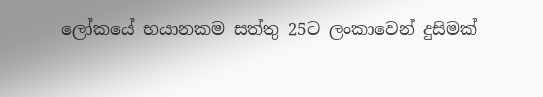ලෝකයේ භයානකම සත්තු 25ට ලංකාවෙන් දුසිමක්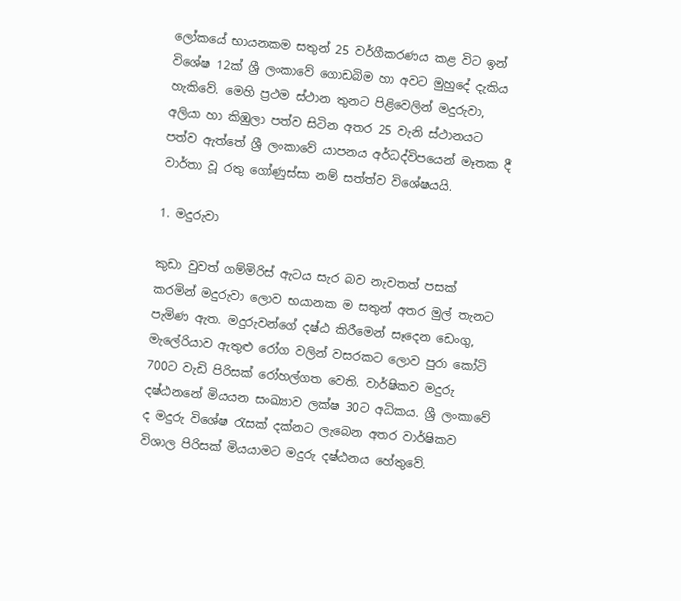ලෝකයේ භායනකම සතුන් 25 වර්ගීකරණය කළ විට ඉන් විශේෂ 12ක් ශ්‍රී ලංකාවේ ගොඩබිම හා අවට මුහුදේ දැකිය හැකිවේ. මෙහි ප්‍රථම ස්ථාන තුනට පිළිවෙලින් මදුරුවා, අලියා හා කිඹුලා පත්ව සිටින අතර 25 වැනි ස්ථානයට පත්ව ඇත්තේ ශ්‍රී ලංකාවේ යාපනය අර්ධද්විපයෙන් මෑතක දී වාර්තා වූ රතු ගෝණුස්සා නම් සත්ත්ව විශේෂයයි.

1. මදුරුවා

කුඩා වුවත් ගම්මිරිස් ඇටය සැර බව නැවතත් පසක් කරමින් මදුරුවා ලොව භයානක ම සතුන් අතර මුල් තැනට පැමිණ ඇත. මදුරුවන්ගේ දෂ්ඨ කිරීමෙන් සෑදෙන ඩෙංගු, මැලේරියාව ඇතුළු රෝග වලින් වසරකට ලොව පුරා කෝටි 700ට වැඩි පිරිසක් රෝහල්ගත වෙති. වාර්ෂිකව මදුරු දෂ්ඨනනේ මියයන සංඛ්‍යාව ලක්ෂ 30ට අධිකය. ශ්‍රී ලංකාවේ ද මදුරු විශේෂ රැසක් දක්නට ලැබෙන අතර වාර්ෂිකව විශාල පිරිසක් මියයාමට මදුරු දෂ්ඨනය හේතුවේ.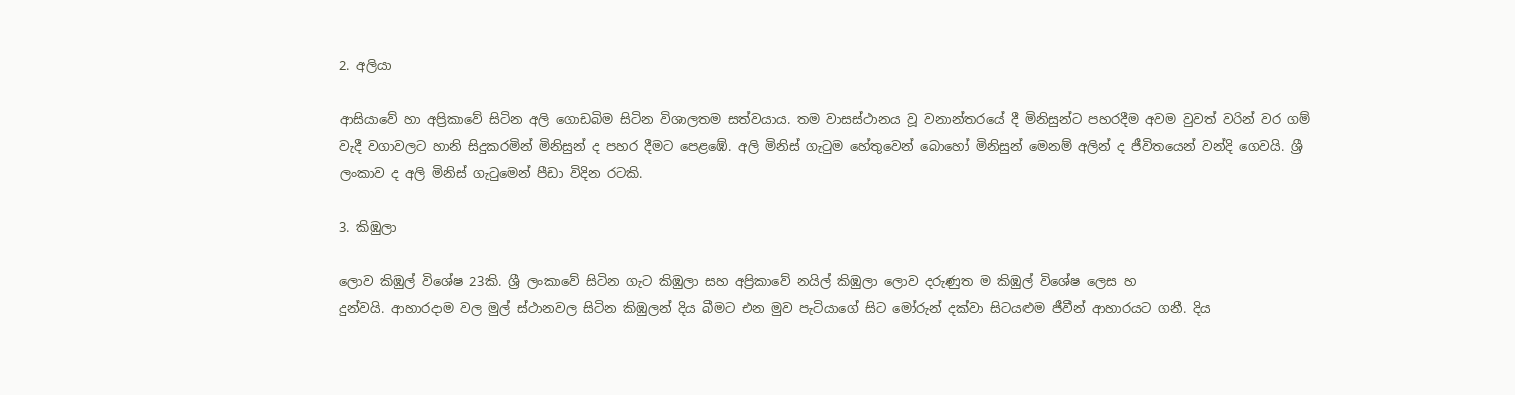2. අලියා

ආසියාවේ හා අප්‍රිකාවේ සිටින අලි ගොඩබිම සිටින විශාලතම සත්වයාය. තම වාසස්ථානය වූ වනාන්තරයේ දී මිනිසුන්ට පහරදීම අවම වුවත් වරින් වර ගම් වැදී වගාවලට හානි සිදුකරමින් මිනිසුන් ද පහර දීමට පෙළඹේ. අලි මිනිස් ගැටුම හේතුවෙන් බොහෝ මිනිසුන් මෙනම් අලින් ද ජීවිතයෙන් වන්දි ගෙවයි. ශ්‍රී ලංකාව ද අලි මිනිස් ගැටුමෙන් පීඩා විදින රටකි.

3. කිඹුලා

ලොව කිඹුල් විශේෂ 23කි. ශ්‍රී ලංකාවේ සිටින ගැට කිඹුලා සහ අප්‍රිකාවේ නයිල් කිඹුලා ලොව දරුණුත ම කිඹුල් විශේෂ ලෙස හ
දුන්වයි. ආහාරදාම වල මුල් ස්ථානවල සිටින කිඹුලන් දිය බීමට එන මුව පැටියාගේ සිට මෝරුන් දක්වා සිටයළුම ජීවීන් ආහාරයට ගනී. දිය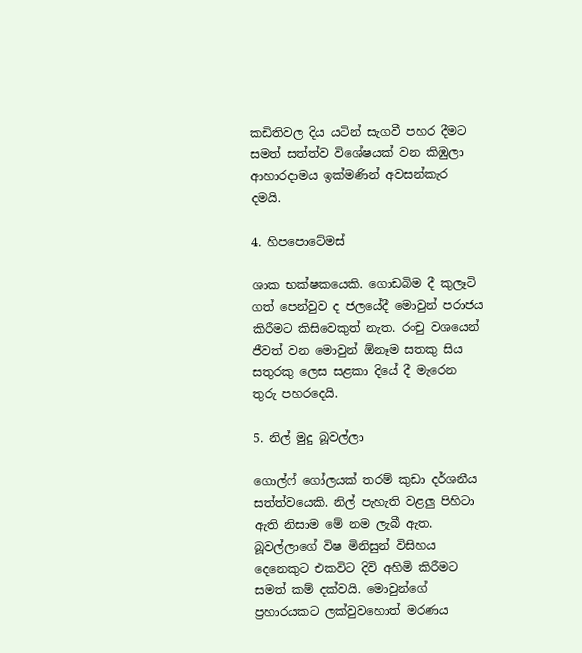කඩිතිවල දිය යටින් සැගවී පහර දීමට සමත් සත්ත්ව විශේෂයක් වන කිඹුලා ආහාරදාමය ඉක්මණින් අවසන්කැර දමයි.

4. හිපපොටේමස්

ශාක භක්ෂකයෙකි. ගොඩබිම දී කුලෑටි ගත් පෙන්වුව ද ජලයේදී මොවුන් පරාජය කිරීමට කිසිවෙකුත් නැත. රංචු වශයෙන් ජීවත් වන මොවුන් ඕනෑම සතකු සිය සතුරකු ලෙස සළකා දියේ දී මැරෙන තුරු පහරදෙයි.

5. නිල් මුදු බූවල්ලා

ගොල්ෆ් ගෝලයක් තරම් කුඩා දර්ශනීය සත්ත්වයෙකි. නිල් පැහැති වළලු පිහිටා ඇති නිසාම මේ නම ලැබී ඇත. බූවල්ලාගේ විෂ මිනිසුන් විසිහය දෙනෙකුට එකවිට දිවි අහිමි කිරීමට සමත් කම් දක්වයි. මොවුන්ගේ ප්‍රහාරයකට ලක්වුවහොත් මරණය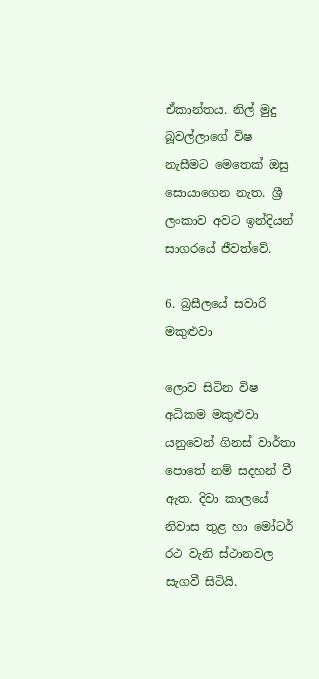ඒකාන්තය. නිල් මුදු බූවල්ලාගේ විෂ නැසීමට මෙතෙක් ඔසු සොයාගෙන නැත. ශ්‍රී ලංකාව අවට ඉන්දියන් සාගරයේ ජීවත්වේ.

6. බ්‍රසීලයේ සවාරි මකුළුවා

ලොව සිටින විෂ අධිකම මකුළුවා යනුවෙන් ගිනස් වාර්තා පොතේ නම් සදහන් වී ඇත. දිවා කාලයේ නිවාස තුළ ‍හා මෝටර් රථ වැනි ස්ථානවල සැගවී සිටියි.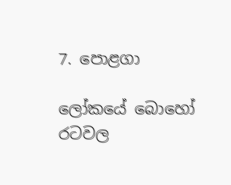7. පොළගා

ලෝකයේ බොහෝ රටවල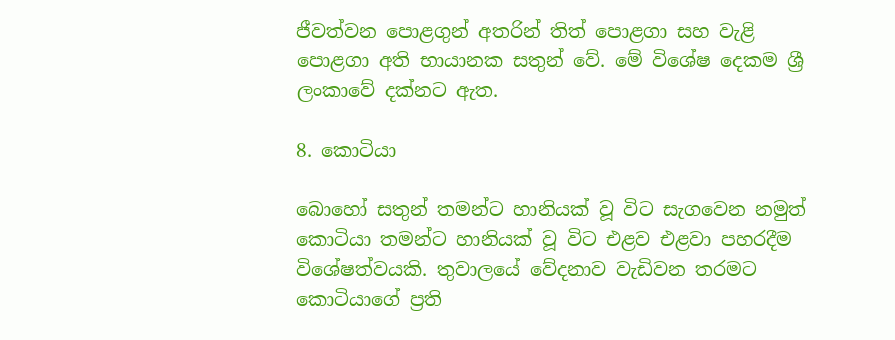ජීවත්වන පොළගුන් අතරින් තිත් පොළගා සහ වැළි පොළගා අති භායානක සතුන් වේ. මේ විශේෂ දෙකම ශ්‍රී ලංකාවේ දක්නට ඇත.

8. කොටියා

බොහෝ සතුන් තමන්ට හානියක් වූ විට සැ‍ගවෙන නමුත් කොටියා තමන්ට හානියක් වූ විට එළව එළවා පහරදීම විශේෂත්වයකි. තුවාලයේ වේදනාව වැඩිවන තරමට කොටියාගේ ප්‍රති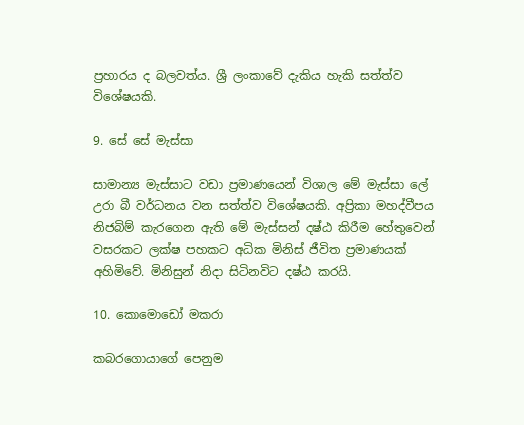ප්‍රහාරය ද බලවත්ය. ශ්‍රී ලංකාවේ දැකිය හැකි සත්ත්ව විශේෂයකි.

9. සේ සේ මැස්සා

සාමාන්‍ය මැස්සාට වඩා ප්‍රමාණයෙන් විශාල මේ මැස්සා ලේ උරා බී වර්ධනය වන සත්ත්ව විශේෂයකි. අප්‍රිකා මහද්වීපය නිජබිම් කැරගෙන ඇති මේ මැස්සන් දෂ්ඨ කිරීම හේතුවෙන් වසරකට ලක්ෂ පහකට අධික මිනිස් ජීවිත ප්‍රමාණයක් අහිමිවේ. මිනිසුන් නිදා සිටිනවිට දෂ්ඨ කරයි.

10. කොමොඩෝ මකරා

කබරගොයාගේ පෙනුම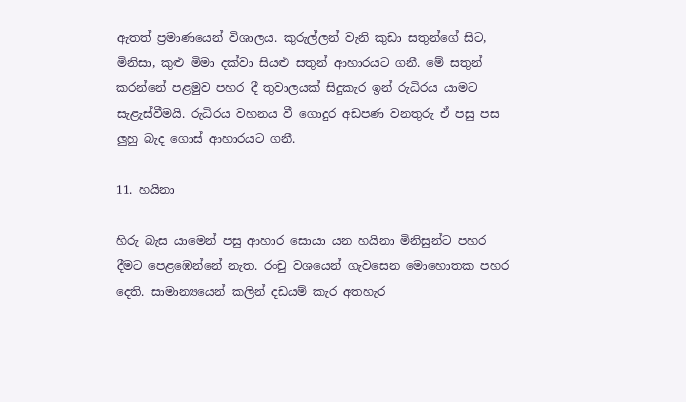ඇතත් ප්‍රමාණයෙන් විශාලය. කුරුල්ලන් වැනි කුඩා සතුන්ගේ සිට, මිනිසා, කුළු මිමා දක්වා සියළු සතුන් ආහාරයට ගනී. මේ සතුන් කරන්නේ පළමුව පහර දී තුවාලයක් සිදුකැර ඉන් රුධිරය යාමට සැළැස්වීමයි. රුධිරය වහනය වී ගොදුර අඩපණ වනතුරු ඒ පසු පස ලුහු බැද ගොස් ආහාරයට ගනී.

11. හයිනා

හිරු බැස යාමෙන් පසු ආහාර සොයා යන හයිනා මිනිසුන්ට පහර දීමට පෙළඹෙන්නේ නැත. රංචු ව‍ශයෙන් ගැවසෙන මොහොතක පහර දෙති. සාමාන්‍යයෙන් කලින් දඩයම් කැර අතහැර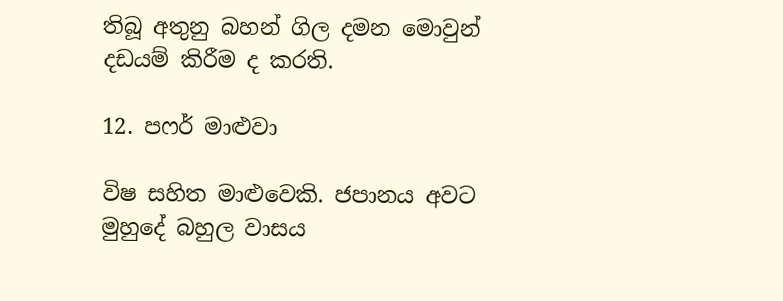තිබූ අතුනු බහන් ගිල දමන මොවුන් දඩයම් කිරීම ද කරති.

12. පෆර් මාළුවා

විෂ සහිත මාළුවෙකි. ජපානය අවට මුහුදේ බහුල වාසය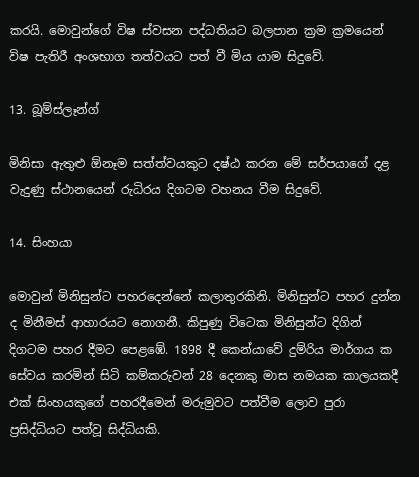කරයි. මොවුන්ගේ විෂ ස්වසන පද්ධතියට බලපාන ක්‍රම ක්‍රමයෙන් විෂ පැතිරී අංශභාග තත්වයට පත් වී මිය යාම සිදුවේ.

13. බූම්ස්ලෑන්ග්

මිනිසා ඇතුළු ඕනෑම සත්ත්වයකුට දෂ්ඨ කරන මේ සර්පයාගේ දළ වැදුණු ස්ථානයෙන් රුධිරය දිගටම වහනය වීම සිදුවේ.

14. සිංහයා

මොවුන් මිනිසුන්ට පහරදෙන්නේ කලාතුරකිනි. මිනිසුන්ට පහර දුන්න ද මිනීමස් ආහාරයට නොගනී. කිපුණු විටෙක මිනිසුන්ට දිගින් දිගටම පහර දීමට පෙළඹේ. 1898 දී කෙන්යාවේ දුම්රිය මාර්ගය ක‍ සේවය කරමින් සිටි කම්කරුවන් 28 දෙනකු මාස නමයක කාලයකදී එක් සිංහයකුගේ පහරදීමෙන් මරුමුවට පත්වීම ලොව පුරා ප්‍රසිද්ධියට පත්වූ සිද්ධියකි.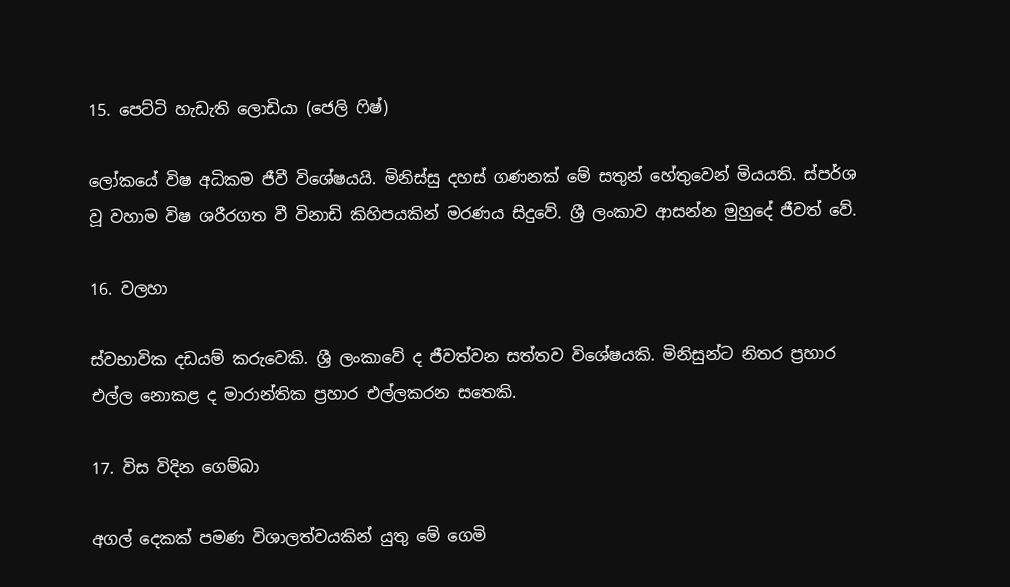15. පෙට්ටි හැඩැති ලොඩියා (ජෙලි ‍ෆිෂ්)

ලෝකයේ වි‍ෂ අධිකම ජීවී විශේෂයයි. මිනිස්සු දහස් ගණනක් මේ සතුන් හේතුවෙන් මියයති. ස්පර්ශ වූ වහාම විෂ ශරීරගත වී විනාඩි කිහිපයකින් මරණය සිදුවේ. ශ්‍රී ලංකාව ආසන්න මුහුදේ ජීවත් වේ.

16. වලහා

ස්වභාවික දඩයම් කරුවෙකි. ශ්‍රී ලංකා‍වේ ද ජීවත්වන සත්තව විශේෂයකි. මිනිසුන්ට නිතර ප්‍රහාර එල්ල නොකළ ද මාරාන්තික ප්‍රහාර එල්ලකරන සතෙකි.

17. විස විදින ගෙම්බා

අගල් දෙකක් පමණ විශාලත්වයකින් යුතු මේ ගෙමි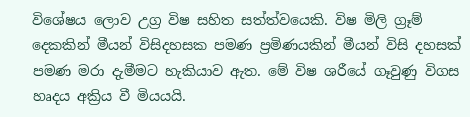විශේෂය ලොව උග්‍ර විෂ සහිත සත්ත්වයෙකි. විෂ මිලි ග්‍රෑම් දෙකකින් මීයන් විසිදහසක පමණ ප්‍රමිණයකින් මීයන් විසි දහසක් පමණ මරා දැමීමට හැකියාව ඇත. මේ විෂ ශරීයේ ගෑවුණු විගස හෘදය අක්‍රිය වී මියයයි.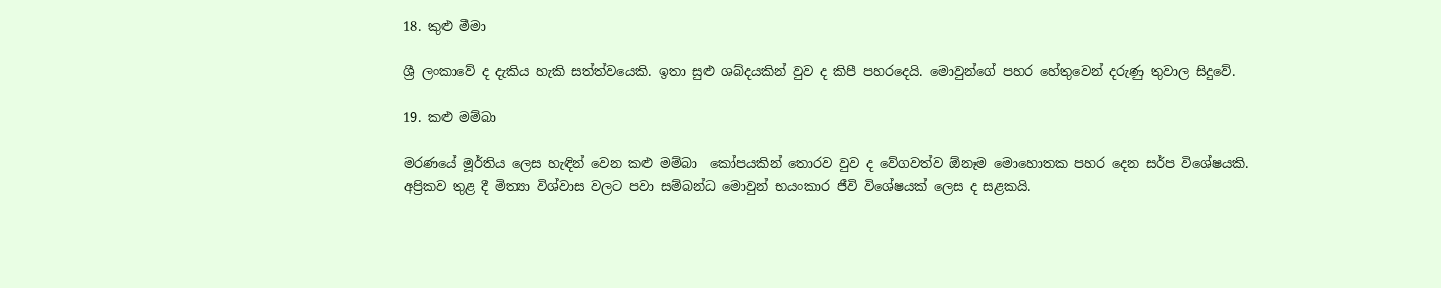18. කුළු මීමා

ශ්‍රී ලංකාවේ ද දැකිය හැකි සත්ත්වයෙකි. ඉතා සුළු ශබ්දයකින් වුව ද කිපී පහරදෙයි. මොවුන්ගේ පහර හේතුවෙන් දරුණු තුවාල සිදුවේ.

19. කළු මම්බා

මරණයේ මූර්තිය ලෙස හැඳින් වෙන කළු මම්බා  කෝපයකින් තොරව වුව ද වේගවත්ව ඕනෑම මොහොතක පහර දෙන සර්ප වි‍ශේෂයකි. අප්‍රිකව තුළ දී මිත්‍යා විශ්වාස වලට පවා සම්බන්ධ මොවුන් භයංකාර ජීවි විශේෂයක් ලෙස ද සළකයි.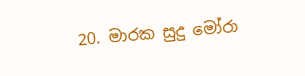20. මාරක සුදු මෝරා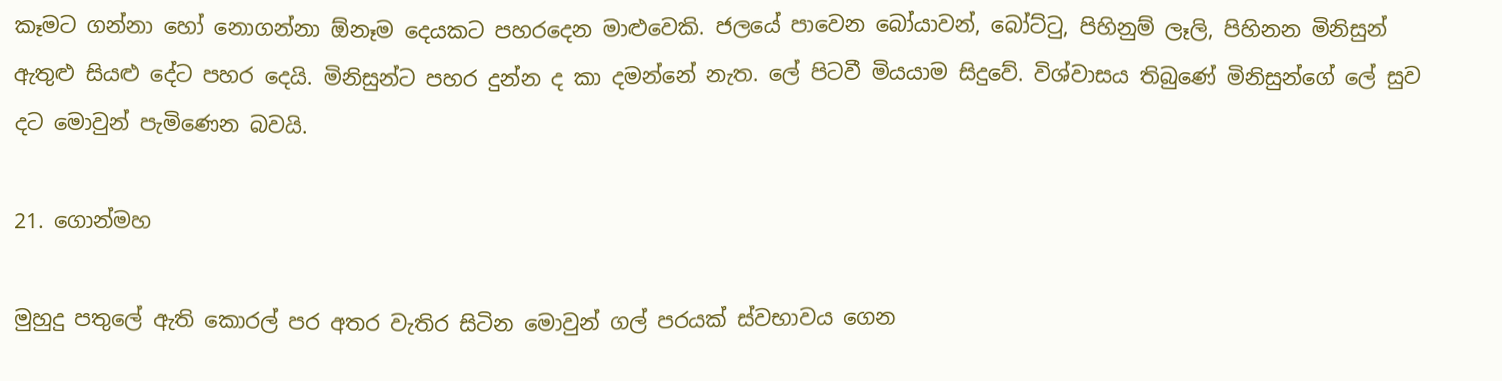කෑමට ගන්නා හෝ නොගන්නා ඕනෑම දෙයකට පහරදෙන මාළුවෙකි. ජලයේ පාවෙන බෝයාවන්, බෝට්ටු, පිහිනුම් ලෑලි, පිහිනන මිනිසුන් ඇතුළු සියළු දේට පහර දෙයි. මිනිසුන්ට පහර දුන්න ද කා දමන්නේ නැත. ලේ පිටවී මියයාම සිදුවේ. විශ්වාසය තිබුණේ මිනිසුන්ගේ ලේ සුව
දට මොවුන් පැමිණෙන බවයි.

21. ගොන්මහ

මුහුදු පතුලේ ඇති කොරල් පර අතර වැතිර සිටින මොවුන් ගල් පරයක් ස්වභාවය ගෙන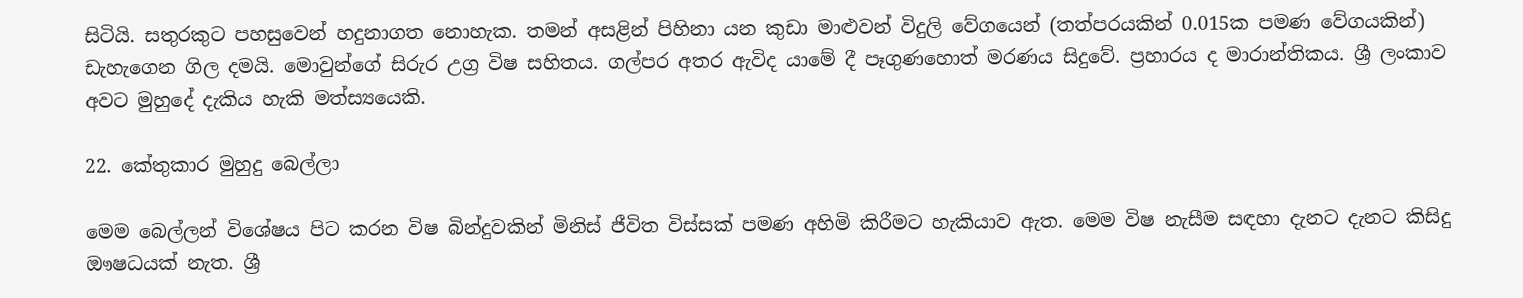සිටියි. සතුරකුට පහසුවෙන් හදුනාගත නොහැක. තමන් අසළින් පිහිනා යන කුඩා මාළුවන් විදුලි වේගයෙන් (තත්පරයකින් 0.015ක පමණ වේගයකින්) ඩැහැගෙන ගිල දමයි. මොවුන්ගේ සිරුර උග්‍ර විෂ සහිතය. ගල්පර අතර ඇවිද යාමේ දී පෑගුණහොත් මරණය සිදුවේ. ප්‍රහාරය ද මාරාන්තිකය. ශ්‍රී ලංකාව අවට මුහුදේ දැකිය හැකි මත්ස්‍යයෙකි.

22. කේතුකාර මුහුදු බෙල්ලා

මෙම බෙල්ලන් විශේෂය පිට කරන විෂ බින්දුවකින් මිනිස් ජීවිත විස්සක් පමණ අහිමි කිරීමට හැකියාව ඇත. මෙම විෂ නැසීම සඳහා දැනට දැනට කිසිදු ඖෂධයක් නැත. ශ්‍රී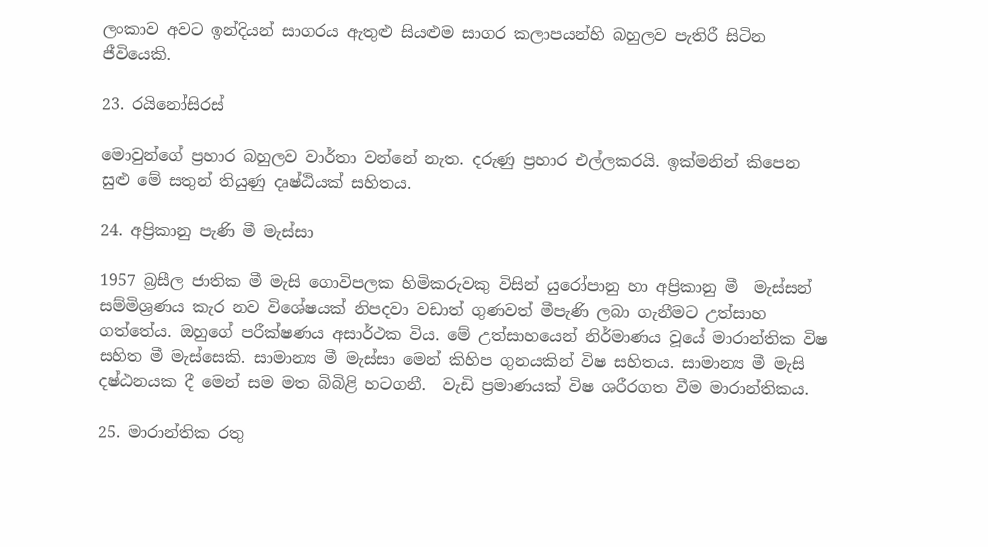ලංකාව අවට ඉන්දියන් සාගරය ඇතුළු සියළුම සාගර කලාපයන්හි බහුලව පැතිරී සිටින ජීවියෙකි.

23. රයිනෝසිරස්

මොවුන්ගේ ප්‍රහාර බහුලව වාර්තා වන්නේ නැත. දරුණු ප්‍රහාර එල්ලකරයි. ඉක්මනින් කිපෙන සුළු මේ සතුන් තියුණු දෘෂ්ඨියක් සහිතය.

24. අප්‍රිකානු පැණි මී මැස්සා

1957 බ්‍රසීල ජාතික මී මැසි ගොවිපලක හිමිකරුවකු විසින් යුරෝපානු හා අප්‍රිකානු මී  මැස්සන් සම්මිශ්‍රණය කැර නව විශේෂයක් නිපදවා වඩාත් ගුණවත් මීපැණි ලබා ගැනීමට උත්සාහ ගත්තේය. ඔහුගේ පරීක්ෂණය අසාර්ථක විය. මේ උත්සාහයෙන් නිර්මාණය වූයේ මාරාන්තික විෂ සහිත මී මැස්සෙකි. සාමාන්‍ය මී මැස්සා මෙන් කිහිප ගුනයකින් විෂ සහිතය. සාමාන්‍ය මී මැසි දෂ්ඨනයක දී මෙන් සම මත බිබිළි හටගනී.  වැඩි ප්‍රමාණයක් විෂ ශරීරගත වීම මාරාන්තිකය.

25. මාරාන්තික රතු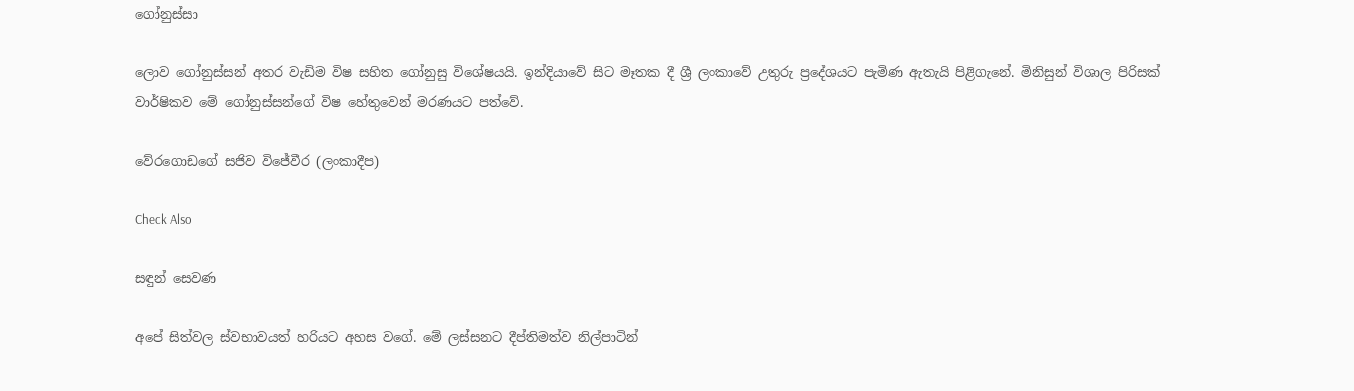ගෝනුස්සා

ලොව ගෝනුස්සන් අතර වැඩිම විෂ සහිත ගෝනුසු විශේෂයයි. ඉන්දියාවේ සිට මෑතක දී ශ්‍රී ලංකාවේ උතුරු ප්‍රදේශයට පැමිණ ඇතැයි පිළිගැනේ. මිනිසුන් විශාල පිරිසක් වාර්ෂිකව මේ ගෝනුස්සන්ගේ විෂ හේතුවෙන් මරණයට පත්වේ.

වේරගොඩගේ සජිව විජේවීර (ලංකාදීප)

Check Also

සඳුන් සෙවණ

අපේ සිත්වල ස්වභාවයත් හරියට අහස වගේ. මේ ලස්සනට දීප්තිමත්ව නිල්පාටින්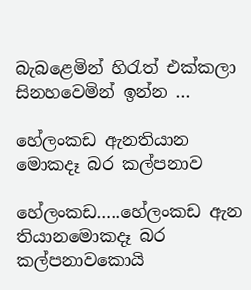බැබළෙමින් හිරැත් එක්කලා සිනහවෙමින් ඉන්න ...

හේලංකඩ ඇනතියාන මොකදෑ බර කල්පනාව

හේලංකඩ…..හේලංකඩ ඇන තියානමොකදෑ බර කල්පනාවකොයි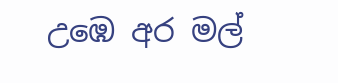උඹෙ අර මල්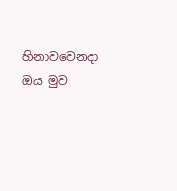හිනාවවෙනදා ඔය මුව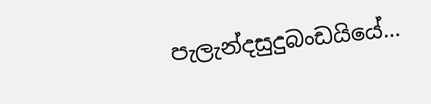පැලැන්දසුදුබංඩයියේ…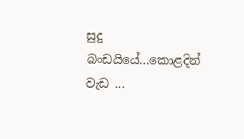සුදු බංඩයියේ…කොළදින් වැඩ ...